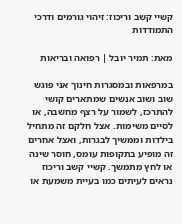קשיי קשב וריכוז: זיהוי גורמים ודרכי התמודדות

מאת: תמיר יובל | רפואה ובריאות

במרפאות ובמסגרות חינוך אני פוגש שוב ושוב אנשים שמתארים קושי להתרכז, לשמור על רצף מחשבה, או לסיים משימות. אצל חלקם זה מתחיל בילדות וממשיך לבגרות, ואצל אחרים זה מופיע בתקופות עומס, חוסר שינה או לחץ מתמשך. קשיי קשב וריכוז נראים לעיתים כמו בעיית משמעת או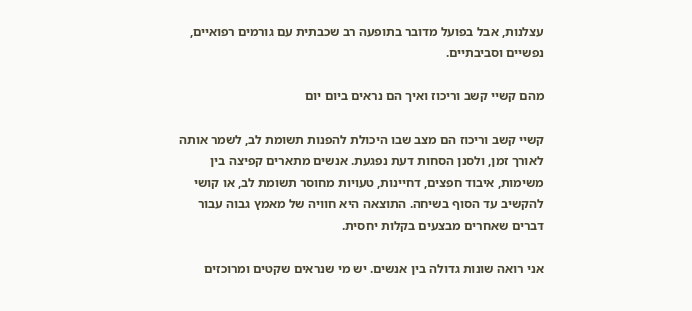עצלנות, אבל בפועל מדובר בתופעה רב שכבתית עם גורמים רפואיים, נפשיים וסביבתיים.

מהם קשיי קשב וריכוז ואיך הם נראים ביום יום

קשיי קשב וריכוז הם מצב שבו היכולת להפנות תשומת לב, לשמר אותה לאורך זמן, ולסנן הסחות דעת נפגעת. אנשים מתארים קפיצה בין משימות, איבוד חפצים, דחיינות, טעויות מחוסר תשומת לב, או קושי להקשיב עד הסוף בשיחה. התוצאה היא חוויה של מאמץ גבוה עבור דברים שאחרים מבצעים בקלות יחסית.

אני רואה שונות גדולה בין אנשים. יש מי שנראים שקטים ומרוכזים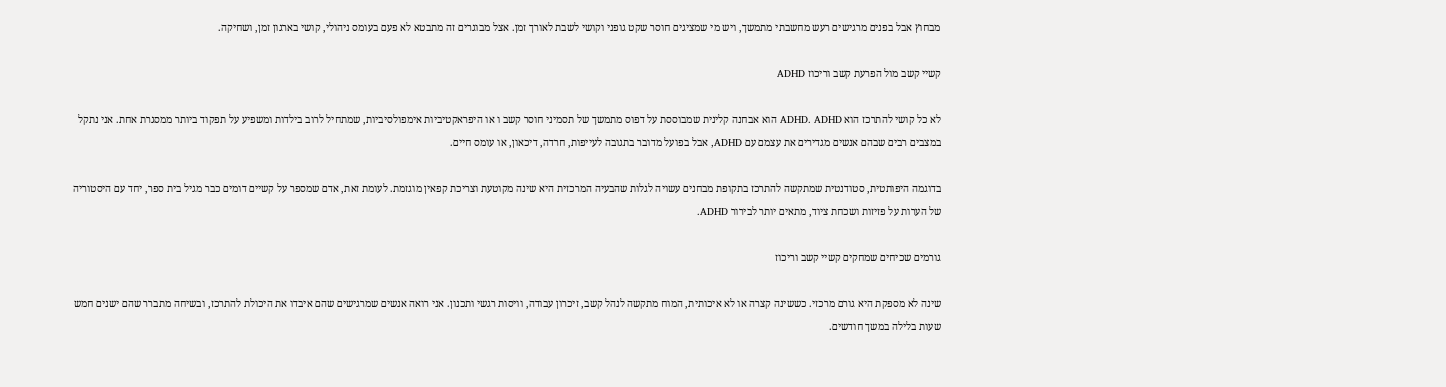מבחוץ אבל בפנים מרגישים רעש מחשבתי מתמשך, ויש מי שמציגים חוסר שקט גופני וקושי לשבת לאורך זמן. אצל מבוגרים זה מתבטא לא פעם בעומס ניהולי, קושי בארגון זמן, ושחיקה.

קשיי קשב מול הפרעת קשב וריכוז ADHD

לא כל קושי להתרכז הוא ADHD. ADHD הוא אבחנה קלינית שמבוססת על דפוס מתמשך של תסמיני חוסר קשב ו או היפראקטיביות אימפולסיביות, שמתחיל לרוב בילדות ומשפיע על תפקוד ביותר ממסגרת אחת. אני נתקל במצבים רבים שבהם אנשים מגדירים את עצמם עם ADHD, אבל בפועל מדובר בתגובה לעייפות, חרדה, דיכאון, או עומס חיים.

בדוגמה היפותטית, סטודנטית שמתקשה להתרכז בתקופת מבחנים עשויה לגלות שהבעיה המרכזית היא שינה מקוטעת וצריכת קפאין מוגזמת. לעומת זאת, אדם שמספר על קשיים דומים כבר מגיל בית ספר, יחד עם היסטוריה של הערות על פזיזות ושכחת ציוד, מתאים יותר לבירור ADHD.

גורמים שכיחים שמחקים קשיי קשב וריכוז

שינה לא מספקת היא גורם מרכזי. כששינה קצרה או לא איכותית, המוח מתקשה לנהל קשב, זיכרון עבודה, וויסות רגשי ותכנון. אני רואה אנשים שמרגישים שהם איבדו את היכולת להתרכז, ובשיחה מתברר שהם ישנים חמש שעות בלילה במשך חודשים.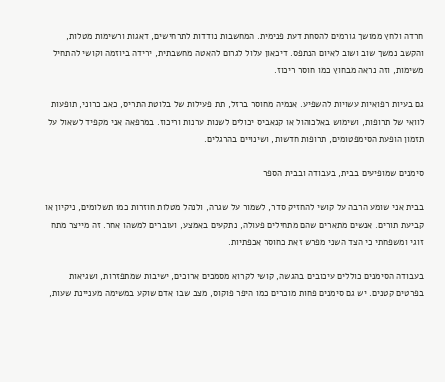חרדה ולחץ ממושך גורמים להסחת דעת פנימית. המחשבות נודדות לתרחישים, דאגות ורשימות מטלות, והקשב נמשך שוב ושוב לאיום הנתפס. דיכאון עלול לגרום להאטה מחשבתית, ירידה ביוזמה וקושי להתחיל משימות, וזה נראה מבחוץ כמו חוסר ריכוז.

גם בעיות רפואיות עשויות להשפיע. אנמיה מחוסר ברזל, תת פעילות של בלוטת התריס, כאב כרוני, תופעות לוואי של תרופות, ושימוש באלכוהול או קנאביס יכולים לשנות ערנות וריכוז. במרפאה אני מקפיד לשאול על תזמון הופעת הסימפטומים, תרופות חדשות, ושינויים בהרגלים.

סימנים שמופיעים בבית, בעבודה ובבית הספר

בבית אני שומע הרבה על קושי להחזיק סדר, לשמור על שגרה, ולנהל מטלות חוזרות כמו תשלומים, ניקיון או קביעת תורים. אנשים מתארים שהם מתחילים פעולה, נתקעים באמצע, ועוברים למשהו אחר. זה מייצר מתח זוגי ומשפחתי כי הצד השני מפרש זאת כחוסר אכפתיות.

בעבודה הסימנים כוללים עיכובים בהגשה, קושי לקרוא מסמכים ארוכים, ישיבות שמתפזרות, ושגיאות בפרטים קטנים. יש גם סימנים פחות מוכרים כמו היפר פוקוס, מצב שבו אדם שוקע במשימה מעניינת שעות,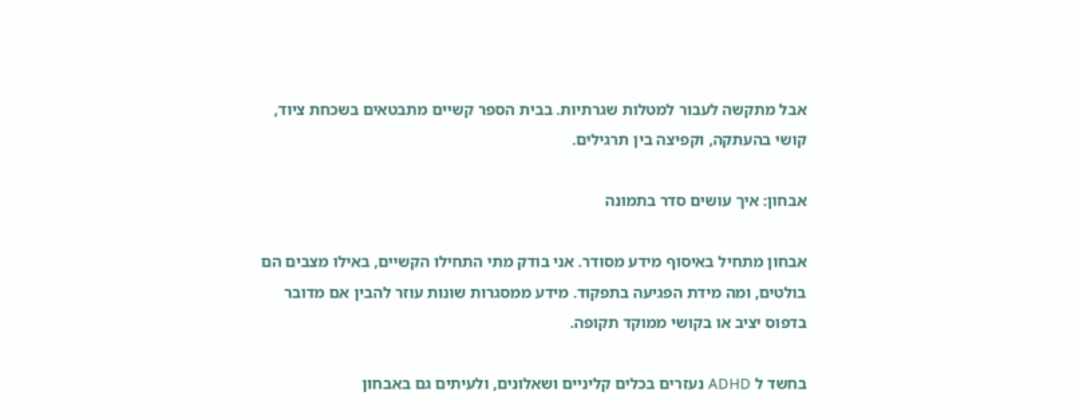אבל מתקשה לעבור למטלות שגרתיות. בבית הספר קשיים מתבטאים בשכחת ציוד, קושי בהעתקה, וקפיצה בין תרגילים.

אבחון: איך עושים סדר בתמונה

אבחון מתחיל באיסוף מידע מסודר. אני בודק מתי התחילו הקשיים, באילו מצבים הם בולטים, ומה מידת הפגיעה בתפקוד. מידע ממסגרות שונות עוזר להבין אם מדובר בדפוס יציב או בקושי ממוקד תקופה.

בחשד ל ADHD נעזרים בכלים קליניים ושאלונים, ולעיתים גם באבחון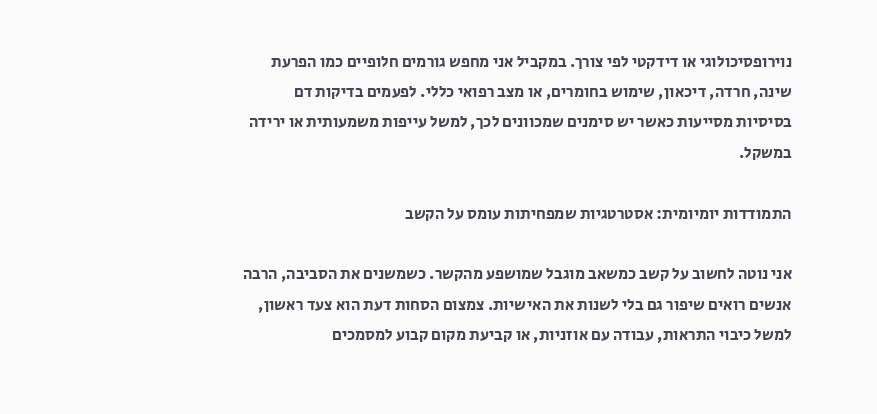נוירופסיכולוגי או דידקטי לפי צורך. במקביל אני מחפש גורמים חלופיים כמו הפרעת שינה, חרדה, דיכאון, שימוש בחומרים, או מצב רפואי כללי. לפעמים בדיקות דם בסיסיות מסייעות כאשר יש סימנים שמכוונים לכך, למשל עייפות משמעותית או ירידה במשקל.

התמודדות יומיומית: אסטרטגיות שמפחיתות עומס על הקשב

אני נוטה לחשוב על קשב כמשאב מוגבל שמושפע מהקשר. כשמשנים את הסביבה, הרבה אנשים רואים שיפור גם בלי לשנות את האישיות. צמצום הסחות דעת הוא צעד ראשון, למשל כיבוי התראות, עבודה עם אוזניות, או קביעת מקום קבוע למסמכים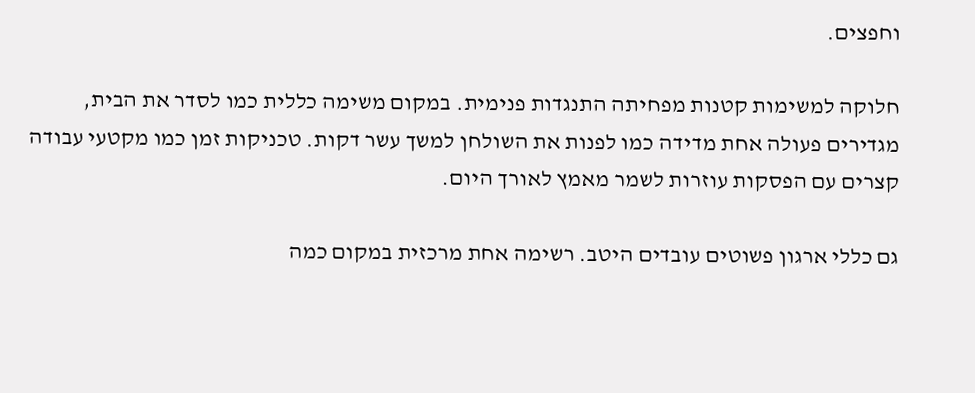וחפצים.

חלוקה למשימות קטנות מפחיתה התנגדות פנימית. במקום משימה כללית כמו לסדר את הבית, מגדירים פעולה אחת מדידה כמו לפנות את השולחן למשך עשר דקות. טכניקות זמן כמו מקטעי עבודה קצרים עם הפסקות עוזרות לשמר מאמץ לאורך היום.

גם כללי ארגון פשוטים עובדים היטב. רשימה אחת מרכזית במקום כמה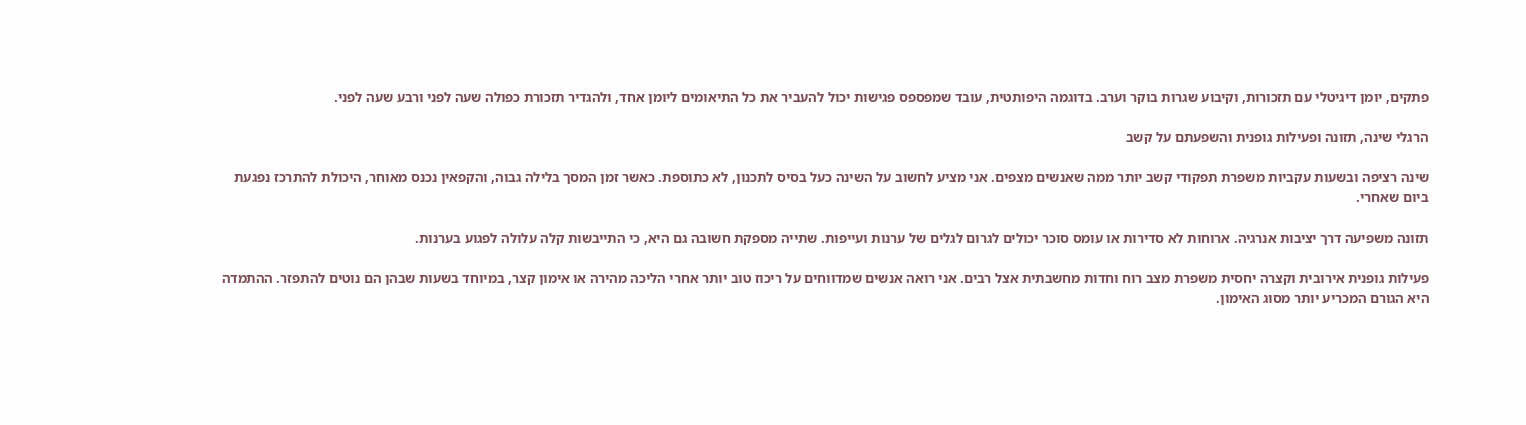פתקים, יומן דיגיטלי עם תזכורות, וקיבוע שגרות בוקר וערב. בדוגמה היפותטית, עובד שמפספס פגישות יכול להעביר את כל התיאומים ליומן אחד, ולהגדיר תזכורת כפולה שעה לפני ורבע שעה לפני.

הרגלי שינה, תזונה ופעילות גופנית והשפעתם על קשב

שינה רציפה ובשעות עקביות משפרת תפקודי קשב יותר ממה שאנשים מצפים. אני מציע לחשוב על השינה כעל בסיס לתכנון, לא כתוספת. כאשר זמן המסך בלילה גבוה, והקפאין נכנס מאוחר, היכולת להתרכז נפגעת ביום שאחרי.

תזונה משפיעה דרך יציבות אנרגיה. ארוחות לא סדירות או עומס סוכר יכולים לגרום לגלים של ערנות ועייפות. שתייה מספקת חשובה גם היא, כי התייבשות קלה עלולה לפגוע בערנות.

פעילות גופנית אירובית וקצרה יחסית משפרת מצב רוח וחדות מחשבתית אצל רבים. אני רואה אנשים שמדווחים על ריכוז טוב יותר אחרי הליכה מהירה או אימון קצר, במיוחד בשעות שבהן הם נוטים להתפזר. ההתמדה היא הגורם המכריע יותר מסוג האימון.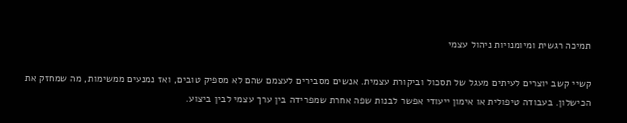תמיכה רגשית ומיומנויות ניהול עצמי

קשיי קשב יוצרים לעיתים מעגל של תסכול וביקורת עצמית. אנשים מסבירים לעצמם שהם לא מספיק טובים, ואז נמנעים ממשימות, מה שמחזק את הכישלון. בעבודה טיפולית או אימון ייעודי אפשר לבנות שפה אחרת שמפרידה בין ערך עצמי לבין ביצוע.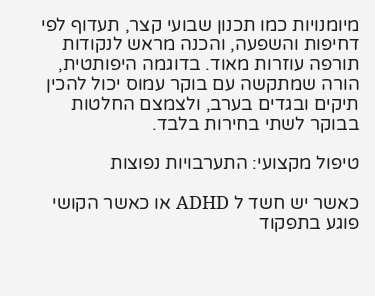מיומנויות כמו תכנון שבועי קצר, תעדוף לפי דחיפות והשפעה, והכנה מראש לנקודות תורפה עוזרות מאוד. בדוגמה היפותטית, הורה שמתקשה עם בוקר עמוס יכול להכין תיקים ובגדים בערב, ולצמצם החלטות בבוקר לשתי בחירות בלבד.

טיפול מקצועי: התערבויות נפוצות

כאשר יש חשד ל ADHD או כאשר הקושי פוגע בתפקוד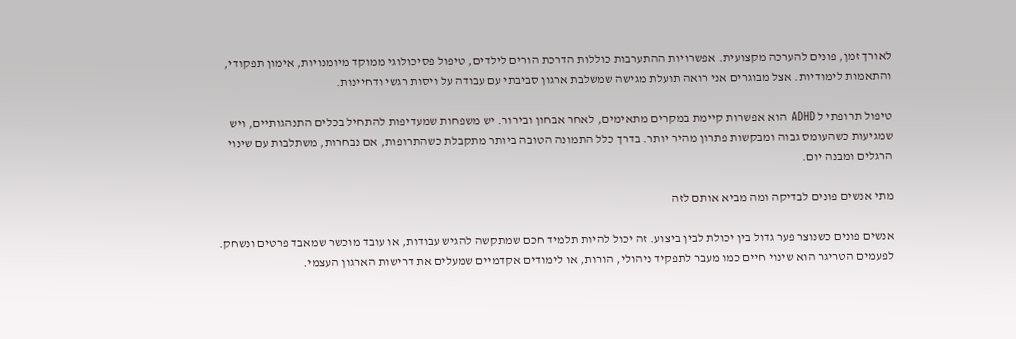לאורך זמן, פונים להערכה מקצועית. אפשרויות ההתערבות כוללות הדרכת הורים לילדים, טיפול פסיכולוגי ממוקד מיומנויות, אימון תפקודי, והתאמות לימודיות. אצל מבוגרים אני רואה תועלת מגישה שמשלבת ארגון סביבתי עם עבודה על ויסות רגשי ודחיינות.

טיפול תרופתי ל ADHD הוא אפשרות קיימת במקרים מתאימים, לאחר אבחון ובירור. יש משפחות שמעדיפות להתחיל בכלים התנהגותיים, ויש שמגיעות כשהעומס גבוה ומבקשות פתרון מהיר יותר. בדרך כלל התמונה הטובה ביותר מתקבלת כשהתרופות, אם נבחרות, משתלבות עם שינוי הרגלים ומבנה יום.

מתי אנשים פונים לבדיקה ומה מביא אותם לזה

אנשים פונים כשנוצר פער גדול בין יכולת לבין ביצוע. זה יכול להיות תלמיד חכם שמתקשה להגיש עבודות, או עובד מוכשר שמאבד פרטים ונשחק. לפעמים הטריגר הוא שינוי חיים כמו מעבר לתפקיד ניהולי, הורות, או לימודים אקדמיים שמעלים את דרישות הארגון העצמי.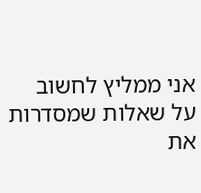אני ממליץ לחשוב על שאלות שמסדרות את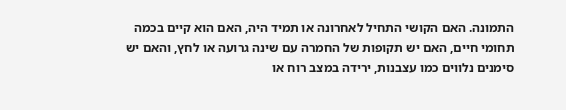התמונה. האם הקושי התחיל לאחרונה או תמיד היה, האם הוא קיים בכמה תחומי חיים, האם יש תקופות של החמרה עם שינה גרועה או לחץ, והאם יש סימנים נלווים כמו עצבנות, ירידה במצב רוח או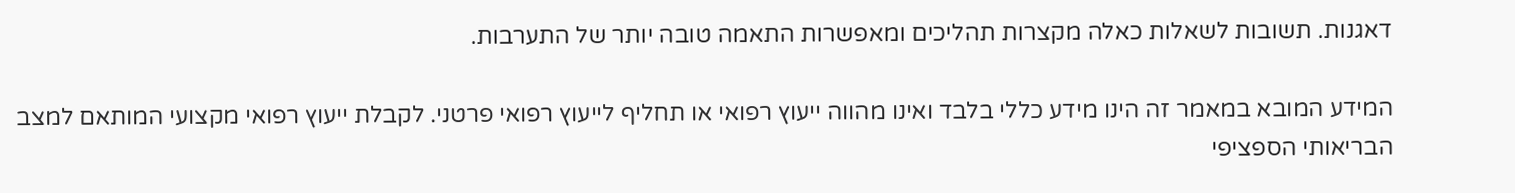דאגנות. תשובות לשאלות כאלה מקצרות תהליכים ומאפשרות התאמה טובה יותר של התערבות.

המידע המובא במאמר זה הינו מידע כללי בלבד ואינו מהווה ייעוץ רפואי או תחליף לייעוץ רפואי פרטני. לקבלת ייעוץ רפואי מקצועי המותאם למצב הבריאותי הספציפי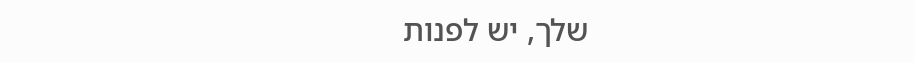שלך, יש לפנות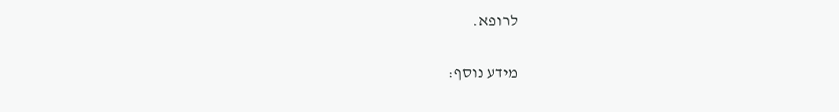לרופא.

מידע נוסף: